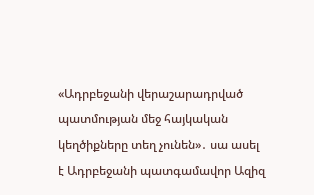«Ադրբեջանի վերաշարադրված պատմության մեջ հայկական կեղծիքները տեղ չունեն»․ սա ասել է Ադրբեջանի պատգամավոր Ազիզ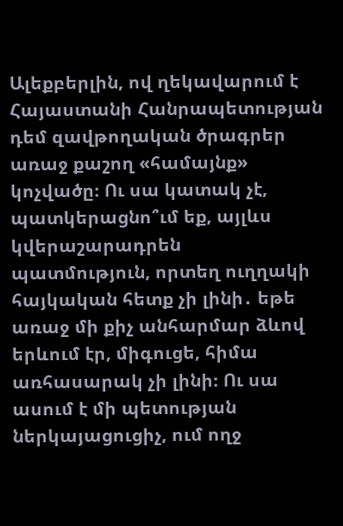Ալեքբերլին, ով ղեկավարում է Հայաստանի Հանրապետության դեմ զավթողական ծրագրեր առաջ քաշող «համայնք» կոչվածը։ Ու սա կատակ չէ, պատկերացնո՞ւմ եք, այլևս կվերաշարադրեն պատմություն, որտեղ ուղղակի հայկական հետք չի լինի․ եթե առաջ մի քիչ անհարմար ձևով երևում էր, միգուցե, հիմա առհասարակ չի լինի։ Ու սա ասում է մի պետության ներկայացուցիչ, ում ողջ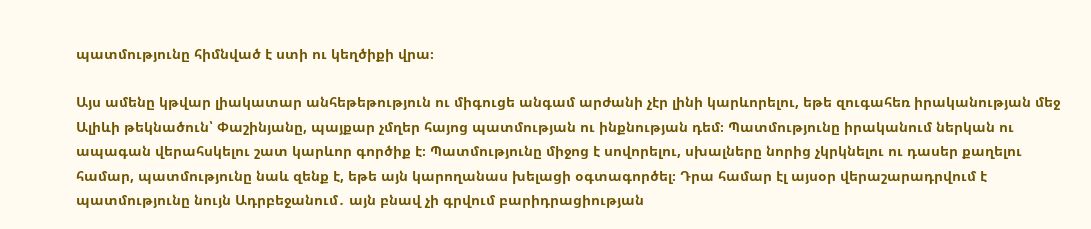պատմությունը հիմնված է ստի ու կեղծիքի վրա։

Այս ամենը կթվար լիակատար անհեթեթություն ու միգուցե անգամ արժանի չէր լինի կարևորելու, եթե զուգահեռ իրականության մեջ Ալիևի թեկնածուն՝ Փաշինյանը, պայքար չմղեր հայոց պատմության ու ինքնության դեմ։ Պատմությունը իրականում ներկան ու ապագան վերահսկելու շատ կարևոր գործիք է։ Պատմությունը միջոց է սովորելու, սխալները նորից չկրկնելու ու դասեր քաղելու համար, պատմությունը նաև զենք է, եթե այն կարողանաս խելացի օգտագործել։ Դրա համար էլ այսօր վերաշարադրվում է պատմությունը նույն Ադրբեջանում․ այն բնավ չի գրվում բարիդրացիության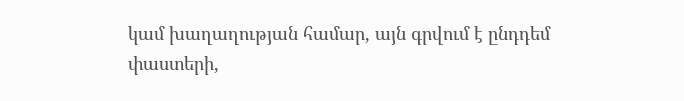կամ խաղաղության համար, այն գրվում է ընդդեմ փաստերի,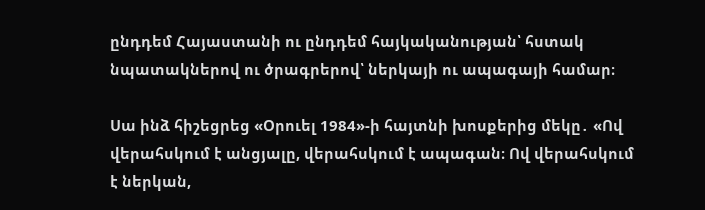ընդդեմ Հայաստանի ու ընդդեմ հայկականության՝ հստակ նպատակներով ու ծրագրերով՝ ներկայի ու ապագայի համար։

Սա ինձ հիշեցրեց «Օրուել 1984»-ի հայտնի խոսքերից մեկը․ «Ով վերահսկում է անցյալը, վերահսկում է ապագան։ Ով վերահսկում է ներկան,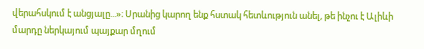վերահսկում է անցյալը...»։ Սրանից կարող ենք հստակ հետևություն անել, թե ինչու է Ալիևի մարդը ներկայում պայքար մղում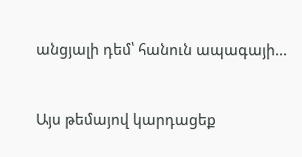անցյալի դեմ՝ հանուն ապագայի...


Այս թեմայով կարդացեք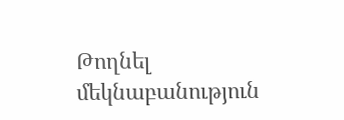Թողնել մեկնաբանություն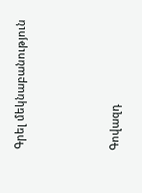Գրել մեկնաբանություն



Գովազդ